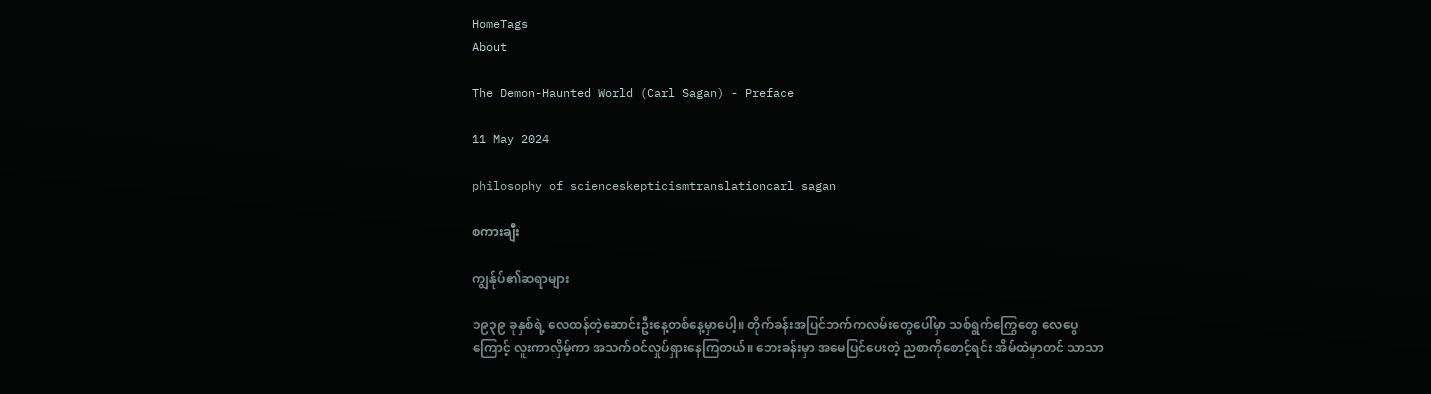HomeTags
About

The Demon-Haunted World (Carl Sagan) - Preface

11 May 2024

philosophy of scienceskepticismtranslationcarl sagan

စကားချီး

ကျွန်ုပ်၏ဆရာများ

၁၉၃၉ ခုနှစ်ရဲ့ လေထန်တဲ့ဆောင်းဦးနေ့တစ်နေ့မှာပေါ့။ တိုက်ခန်းအပြင်ဘက်ကလမ်းတွေပေါ်မှာ သစ်ရွက်ကြွေတွေ လေပွေကြောင့် လူးကာလှိမ့်ကာ အသက်ဝင်လှုပ်ရှားနေကြတယ်။ ဘေးခန်းမှာ အမေပြင်ပေးတဲ့ ညစာကိုစောင့်ရင်း အိမ်ထဲမှာတင် သာသာ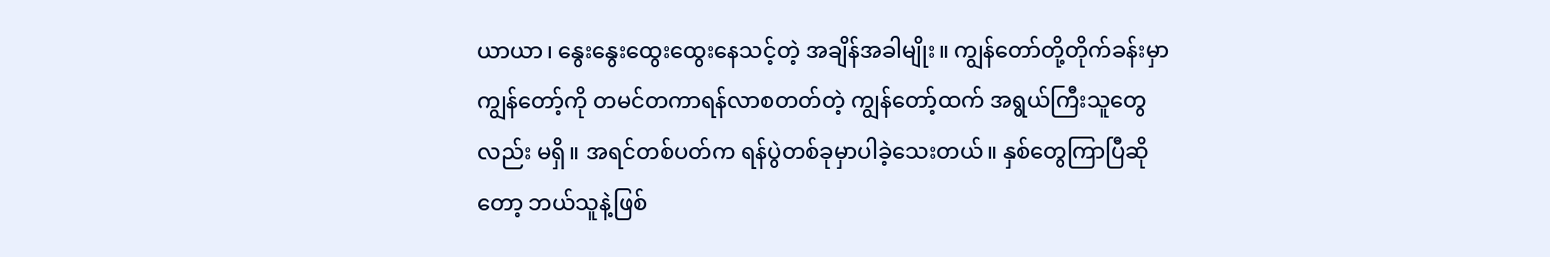ယာယာ၊ နွေးနွေးထွေးထွေးနေသင့်တဲ့ အချိန်အခါမျိုး။ ကျွန်တော်တို့တိုက်ခန်းမှာ ကျွန်တော့်ကို တမင်တကာရန်လာစတတ်တဲ့ ကျွန်တော့်ထက် အရွယ်ကြီးသူတွေလည်း မရှိ။ အရင်တစ်ပတ်က ရန်ပွဲတစ်ခုမှာပါခဲ့သေးတယ်။ နှစ်တွေကြာပြီဆိုတော့ ဘယ်သူနဲ့ဖြစ်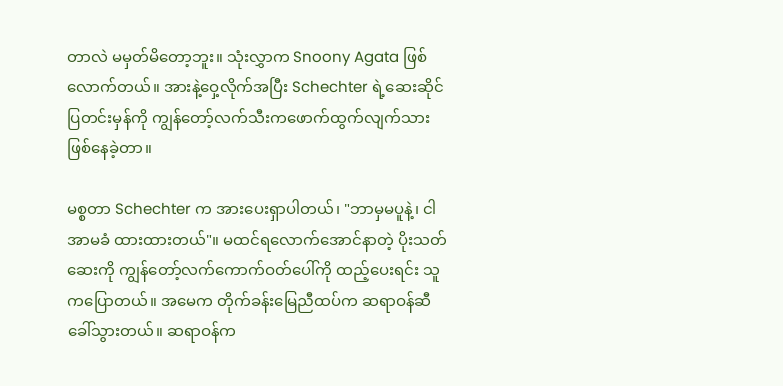တာလဲ မမှတ်မိတော့ဘူး။ သုံးလွှာက Snoony Agata ဖြစ်လောက်တယ်။ အားနဲ့ဝှေ့လိုက်အပြီး Schechter ရဲ့ဆေးဆိုင်ပြတင်းမှန်ကို ကျွန်တော့်လက်သီးကဖောက်ထွက်လျက်သား ဖြစ်နေခဲ့တာ။

မစ္စတာ Schechter က အားပေးရှာပါတယ်၊ "ဘာမှမပူနဲ့၊ ငါ အာမခံ ထားထားတယ်"။ မထင်ရလောက်အောင်နာတဲ့ ပိုးသတ်ဆေးကို ကျွန်တော့်လက်ကောက်ဝတ်ပေါ်ကို ထည့်ပေးရင်း သူကပြောတယ်။ အမေက တိုက်ခန်းမြေညီထပ်က ဆရာဝန်ဆီ ခေါ်သွားတယ်။ ဆရာဝန်က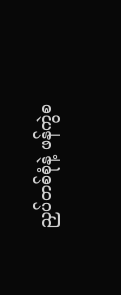ညှပ်တစ်စုံနဲ့ ဖန်ကွဲစ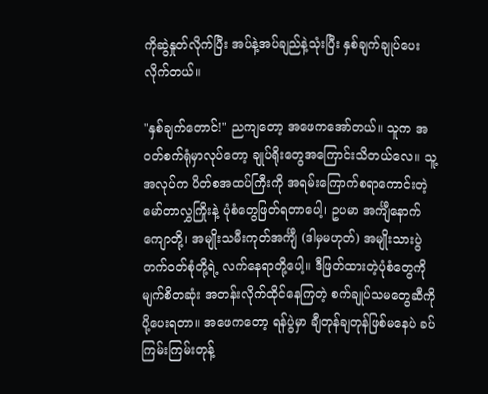ကိုဆွဲနှုတ်လိုက်ပြီး အပ်နဲ့အပ်ချည်နဲ့သုံးပြီး နှစ်ချက်ချုပ်ပေးလိုက်တယ်။

"နှစ်ချက်တောင်!" ညကျတော့ အဖေကအော်တယ်။ သူက အဝတ်စက်ရုံမှာလုပ်တော့ ချုပ်ရိုးတွေအကြောင်းသိတယ်လေ။ သူ့အလုပ်က ပိတ်စအထပ်ကြီးကို အရမ်းကြောက်စရာကောင်းတဲ့ မော်တာလွှကြိုးနဲ့ ပုံစံတွေဖြတ်ရတာပေါ့၊ ဥပမာ အင်္ကျီနောက်ကျောတို့၊ အမျိုးသမီးကုတ်အင်္ကျီ (ဒါမှမဟုတ်) အမျိုးသားပွဲတက်ဝတ်စုံတို့ရဲ့ လက်နေရာတို့ပေါ့။ ဒီဖြတ်ထားတဲ့ပုံစံတွေကို မျက်စိတဆုံး အတန်းလိုက်ထိုင်နေကြတဲ့ စက်ချုပ်သမတွေဆီကို ပို့ပေးရတာ။ အဖေကတော့ ရန်ပွဲမှာ ချီတုန်ချတုန်ဖြစ်မနေပဲ ခပ်ကြမ်းကြမ်းတုန့်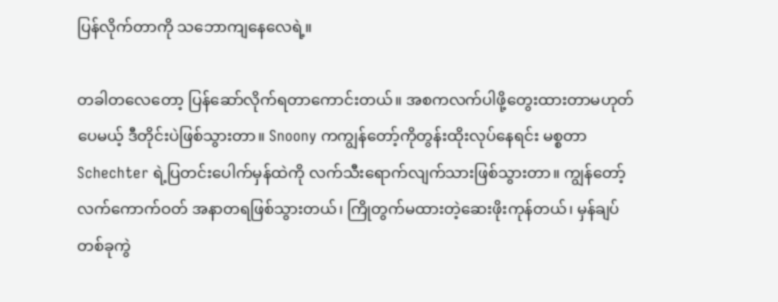ပြန်လိုက်တာကို သဘောကျနေလေရဲ့။

တခါတလေတော့ ပြန်ဆော်လိုက်ရတာကောင်းတယ်။ အစကလက်ပါဖို့တွေးထားတာမဟုတ်ပေမယ့် ဒီတိုင်းပဲဖြစ်သွားတာ။ Snoony ကကျွန်တော့်ကိုတွန်းထိုးလုပ်နေရင်း မစ္စတာ Schechter ရဲ့ပြတင်းပေါက်မှန်ထဲကို လက်သီးရောက်လျက်သားဖြစ်သွားတာ။ ကျွန်တော့်လက်ကောက်ဝတ် အနာတရဖြစ်သွားတယ်၊ ကြိုတွက်မထားတဲ့ဆေးဖိုးကုန်တယ်၊ မှန်ချပ်တစ်ခုကွဲ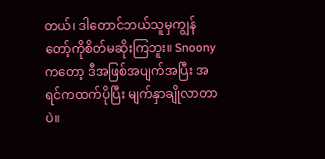တယ်၊ ဒါတောင်ဘယ်သူမှကျွန်တော့်ကိုစိတ်မဆိုးကြဘူး။ Snoony ကတော့ ဒီအဖြစ်အပျက်အပြီး အရင်ကထက်ပိုပြီး မျက်နှာချိုလာတာပဲ။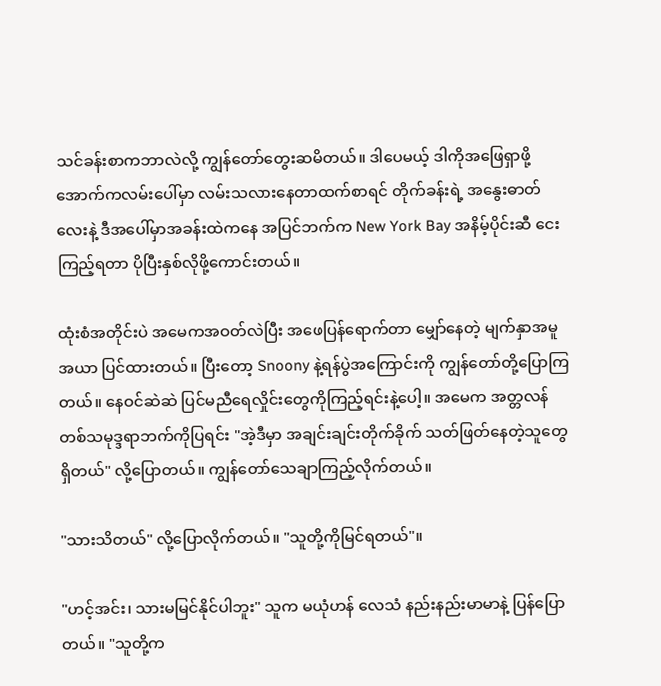သင်ခန်းစာကဘာလဲလို့ ကျွန်တော်တွေးဆမိတယ်။ ဒါပေမယ့် ဒါကိုအဖြေရှာဖို့ အောက်ကလမ်းပေါ်မှာ လမ်းသလားနေတာထက်စာရင် တိုက်ခန်းရဲ့ အနွေးဓာတ်လေးနဲ့ ဒီအပေါ်မှာအခန်းထဲကနေ အပြင်ဘက်က New York Bay အနိမ့်ပိုင်း‌ဆီ ငေးကြည့်ရတာ ပိုပြီးနှစ်လိုဖို့ကောင်းတယ်။

ထုံးစံအတိုင်းပဲ အမေကအဝတ်လဲပြီး အဖေပြန်ရောက်တာ မျှော်နေတဲ့ မျက်နှာအမူအယာ ပြင်ထားတယ်။ ပြီးတော့ Snoony နဲ့ရန်ပွဲအကြောင်းကို ကျွန်‌တော်တို့ပြောကြတယ်။ နေဝင်ဆဲဆဲ ပြင်မညီရေလှိုင်းတွေကိုကြည့်ရင်းနဲ့ပေါ့။ အမေက အတ္တလန်တစ်သမုဒ္ဒရာဘက်ကိုပြရင်း "အဲ့ဒီမှာ အချင်းချင်းတိုက်ခိုက် သတ်ဖြတ်နေတဲ့သူတွေရှိတယ်" လို့ပြောတယ်။ ကျွန်တော်သေချာကြည့်လိုက်တယ်။

"သားသိတယ်" လို့ပြောလိုက်တယ်။ "သူတို့ကိုမြင်ရတယ်"။

"ဟင့်အင်း၊ သားမမြင်နိုင်ပါဘူး" သူက မယုံဟန် လေသံ နည်းနည်းမာမာနဲ့ ပြန်ပြောတယ်။ "သူတို့က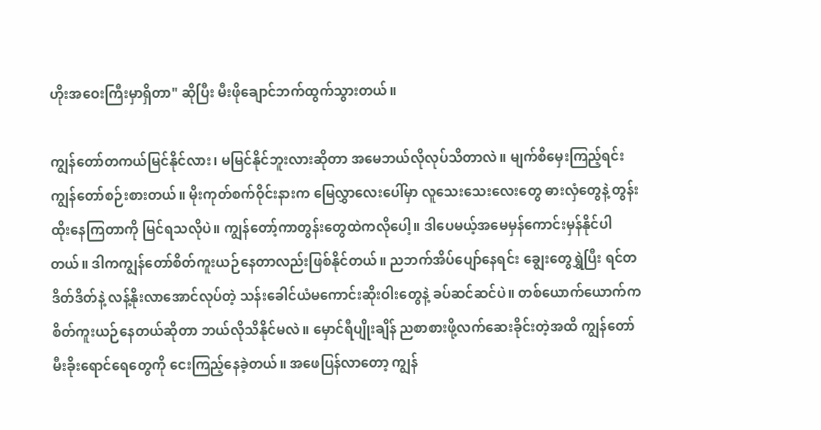ဟိုးအဝေးကြီးမှာရှိတာ" ဆိုပြီး မီးဖိုချောင်ဘက်ထွက်သွားတယ်။

ကျွန်တော်တကယ်မြင်နိုင်လား၊ မမြင်နိုင်ဘူးလားဆိုတာ အမေဘယ်လိုလုပ်သိတာလဲ။ မျက်စိမှေးကြည့်ရင်းကျွန်တော်စဉ်းစားတယ်။ မိုးကုတ်စက်ဝိုင်းနားက မြေလွှာလေးပေါ်မှာ လူသေးသေးလေးတွေ ဓားလှံတွေနဲ့ တွန်းထိုးနေကြတာကို မြင်ရသလိုပဲ။ ကျွန်တော့်ကာတွန်းတွေထဲကလိုပေါ့။ ဒါပေမယ့်အမေမှန်ကောင်းမှန်နိုင်ပါတယ်။ ဒါကကျွန်တော်စိတ်ကူးယဉ်နေတာလည်းဖြစ်နိုင်တယ်။ ညဘက်အိပ်ပျော်နေရင်း ချွေးတွေရွှဲပြီး ရင်တဒိတ်ဒိတ်နဲ့ လန့်နိုးလာအောင်လုပ်တဲ့ သန်းခေါင်ယံမကောင်းဆိုးဝါးတွေနဲ့ ခပ်ဆင်ဆင်ပဲ။ တစ်ယောက်ယောက်က စိတ်ကူးယဉ်နေတယ်ဆိုတာ ဘယ်လိုသိနိုင်မလဲ။ မှောင်ရီပျိုးချိန် ညစာစားဖို့လက်ဆေးခိုင်းတဲ့အထိ ကျွန်တော် မီးခိုးရောင်ရေတွေကို ငေးကြည့်နေခဲ့တယ်။ အဖေပြန်လာတော့ ကျွန်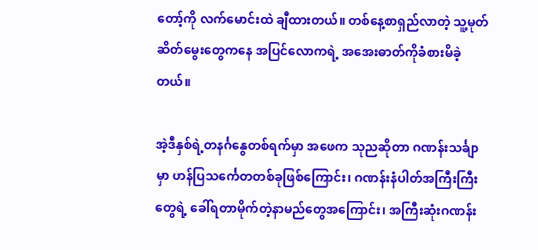တော့်ကို လက်မောင်းထဲ ချီထားတယ်။ တစ်နေ့စာရှည်လာတဲ့ သူ့မုတ်ဆိတ်မွေးတွေကနေ အပြင်လောကရဲ့ အအေးဓာတ်ကိုခံစားမိခဲ့တယ်။

အဲ့ဒီနှစ်ရဲ့တနင်္ဂနွေတစ်ရက်မှာ အဖေက သုညဆိုတာ ဂဏန်းသင်္ချာမှာ ဟန်ပြသင်္ကေတတစ်ခုဖြစ်ကြောင်း၊ ဂဏန်းနံပါတ်အကြီးကြီးတွေရဲ့ ခေါ်ရတာမိုက်တဲ့နာမည်တွေအကြောင်း၊ အကြီးဆုံးဂဏန်း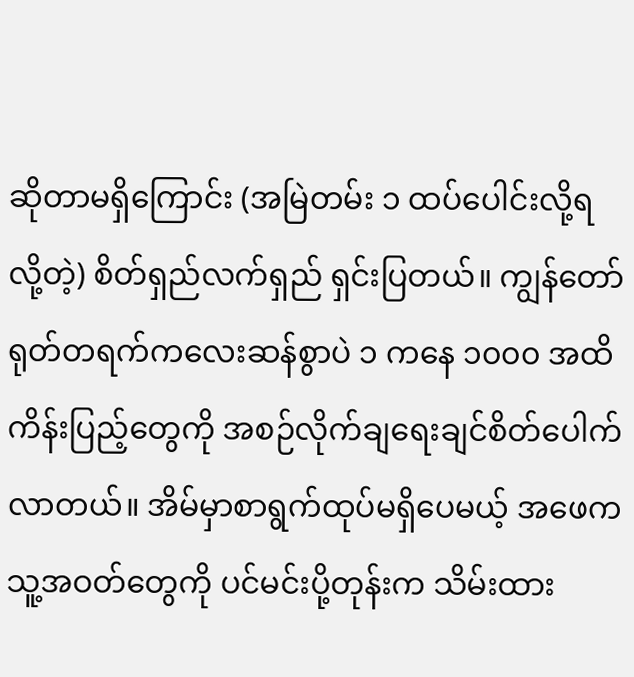ဆိုတာမရှိကြောင်း (အမြဲတမ်း ၁ ထပ်ပေါင်းလို့ရလို့တဲ့) စိတ်ရှည်လက်ရှည် ရှင်းပြတယ်။ ကျွန်တော် ရုတ်တရက်ကလေးဆန်စွာပဲ ၁ ကနေ ၁၀၀၀ အထိ ကိန်းပြည့်တွေကို အစဉ်လိုက်ချရေးချင်စိတ်ပေါက်လာတယ်။ အိမ်မှာစာရွက်ထုပ်မရှိပေမယ့် အဖေက သူ့အဝတ်တွေကို ပင်မင်းပို့တုန်းက သိမ်းထား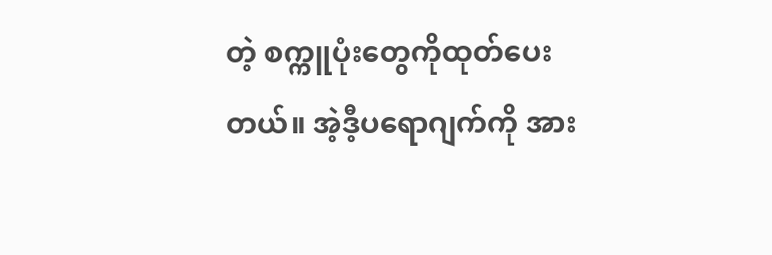တဲ့ စက္ကူပုံးတွေကိုထုတ်ပေးတယ်။ အဲ့ဒီ့ပရောဂျက်ကို အား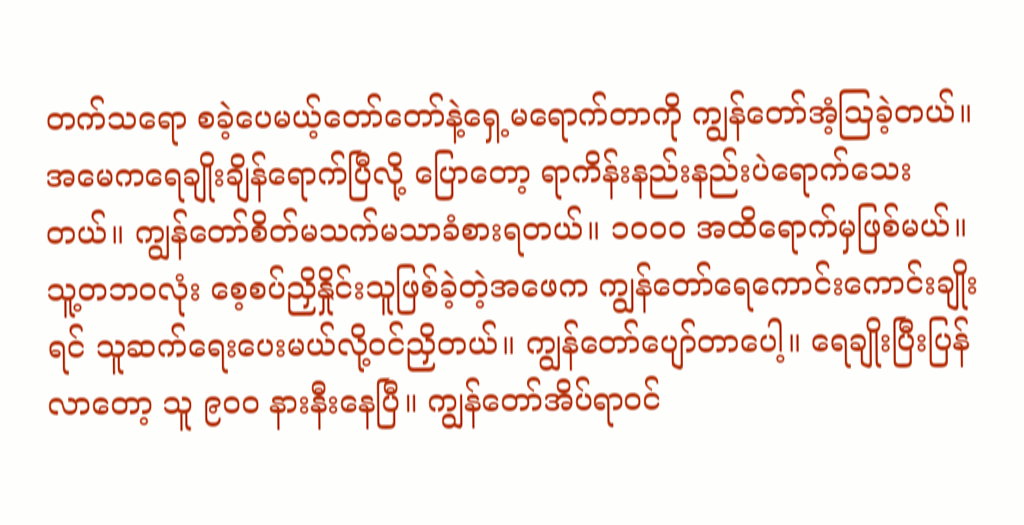တက်သရော စခဲ့ပေမယ့်တော်တော်နဲ့ရှေ့မရောက်တာကို ကျွန်တော်အံ့သြခဲ့တယ်။ အမေကရေချိုးချိန်ရောက်ပြီလို့ ပြောတော့ ရာကိန်းနည်းနည်းပဲရောက်သေးတယ်။ ကျွန်တော်စိတ်မသက်မသာခံစားရတယ်။ ၁၀၀၀ အထိရောက်မှဖြစ်မယ်။ သူ့တဘဝလုံး စေ့စပ်ညှိနှိုင်းသူဖြစ်ခဲ့တဲ့အဖေက ကျွန်တော်ရေကောင်းကောင်းချိုးရင် သူဆက်ရေးပေးမယ်လို့ဝင်ညှိတယ်။ ကျွန်တော်ပျော်တာပေါ့။ ရေချိုးပြီးပြန်လာတော့ သူ ၉၀၀ နားနီးနေပြီ။ ကျွန်တော်အိပ်ရာဝင်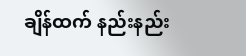ချိန်ထက် နည်းနည်း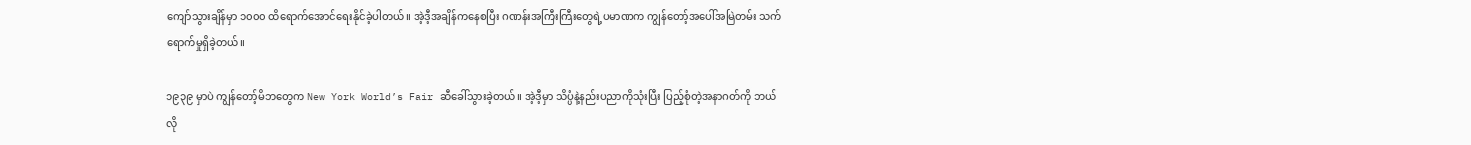ကျော်သွားချိန်မှာ ၁၀၀၀ ထိရောက်အောင်ရေးနိုင်ခဲ့ပါတယ်။ အဲ့ဒီ့အချိန်ကနေစပြီး ဂဏန်းအကြီးကြီးတွေရဲ့ပမာဏက ကျွန်တော့်အပေါ်အမြဲတမ်း သက်ရောက်မှုရှိခဲ့တယ်။

၁၉၃၉ မှာပဲ ကျွန်တော့်မိဘတွေက New York World’s Fair ဆီခေါ်သွားခဲ့တယ်။ အဲ့ဒီ့မှာ သိပ္ပံနဲ့နည်းပညာကိုသုံးပြီး ပြည့်စုံတဲ့အနာဂတ်ကို ဘယ်လို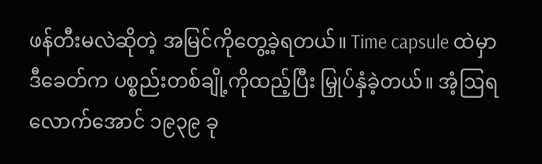ဖန်တီးမလဲဆိုတဲ့ အမြင်ကိုတွေ့ခဲ့ရတယ်။ Time capsule ထဲမှာ ဒီခေတ်က ပစ္စည်းတစ်ချို့ကိုထည့်ပြီး မြှုပ်နှံခဲ့တယ်။ အံ့ဩရလောက်အောင် ၁၉၃၉ ခု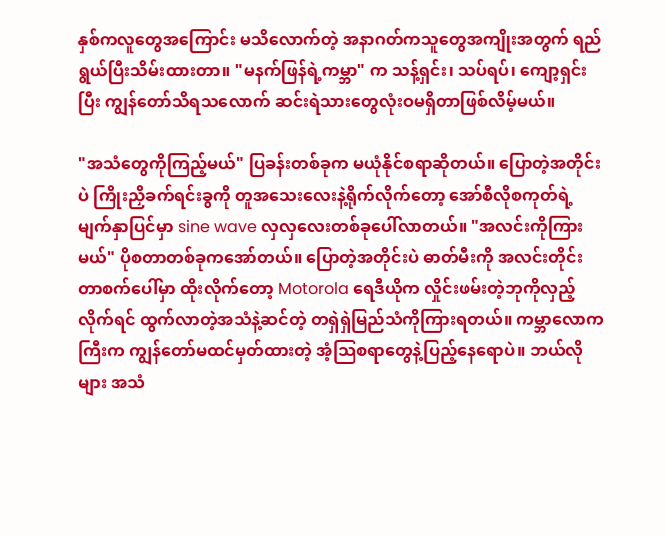နှစ်ကလူတွေအကြောင်း မသိလောက်တဲ့ အနာဂတ်ကသူတွေအကျိုးအတွက် ရည်ရွယ်ပြီးသိမ်းထားတာ။ "မနက်ဖြန်ရဲ့ကမ္ဘာ" က သန့်ရှင်း၊ သပ်ရပ်၊ ကျော့ရှင်းပြီး ကျွန်တော်သိရသလောက် ဆင်းရဲသားတွေလုံးဝမရှိတာဖြစ်လိမ့်မယ်။

"အသံတွေကိုကြည့်မယ်" ပြခန်းတစ်ခုက မယုံနိုင်စရာဆိုတယ်။ ပြောတဲ့အတိုင်းပဲ ကြိုးညှိခက်ရင်းခွကို တူအသေးလေးနဲ့ရိုက်လိုက်တော့ အော်စီလိုစကုတ်ရဲ့ မျက်နှာပြင်မှာ sine wave လှလှလေးတစ်ခုပေါ်လာတယ်။ "အလင်းကိုကြားမယ်" ပိုစတာတစ်ခုကအော်တယ်။ ပြောတဲ့အတိုင်းပဲ ဓာတ်မီးကို အလင်းတိုင်းတာစက်ပေါ်မှာ ထိုးလိုက်တော့ Motorola ရေဒီယိုက လှိုင်းဖမ်းတဲ့ဘုကိုလှည့်လိုက်ရင် ထွက်လာတဲ့အသံနဲ့ဆင်တဲ့ တရှဲရှဲမြည်သံကိုကြားရတယ်။ ကမ္ဘာလောကကြီးက ကျွန်တော်မထင်မှတ်ထားတဲ့ အံ့သြစရာတွေနဲ့ပြည့်နေရောပဲ။ ဘယ်လိုများ အသံ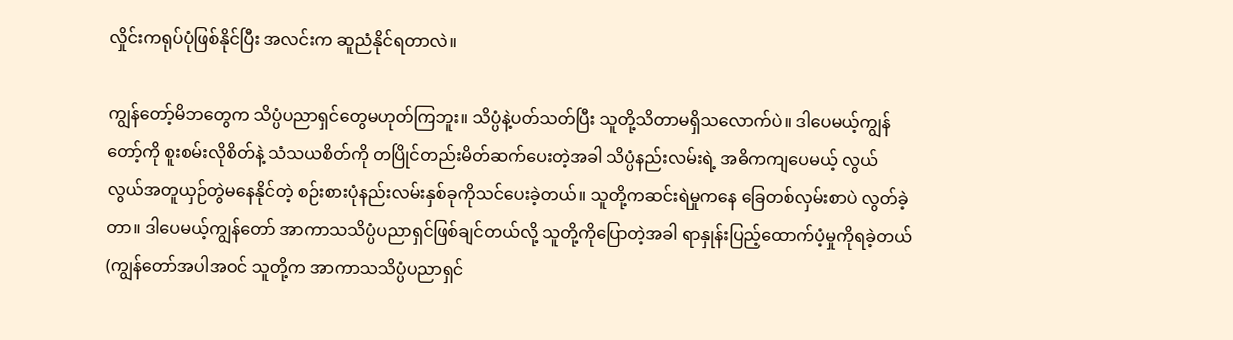လှိုင်းကရုပ်ပုံဖြစ်နိုင်ပြီး အလင်းက ဆူညံနိုင်ရတာလဲ။

ကျွန်တော့်မိဘတွေက သိပ္ပံပညာရှင်တွေမဟုတ်ကြဘူး။ သိပ္ပံနဲ့ပတ်သတ်ပြီး သူတို့သိတာမရှိသလောက်ပဲ။ ဒါပေမယ့်ကျွန်တော့်ကို စူးစမ်းလိုစိတ်နဲ့ သံသယစိတ်ကို တပြိုင်တည်းမိတ်ဆက်ပေးတဲ့အခါ သိပ္ပံနည်းလမ်းရဲ့ အဓိကကျပေမယ့် လွယ်လွယ်အတူယှဉ်တွဲမနေနိုင်တဲ့ စဉ်းစားပုံနည်းလမ်းနှစ်ခုကိုသင်ပေးခဲ့တယ်။ သူတို့ကဆင်းရဲမှုကနေ ခြေတစ်လှမ်းစာပဲ လွတ်ခဲ့တာ။ ဒါပေမယ့်ကျွန်တော် အာကာသသိပ္ပံပညာရှင်ဖြစ်ချင်တယ်လို့ သူတို့ကိုပြောတဲ့အခါ ရာနှုန်းပြည့်ထောက်ပံ့မှုကိုရခဲ့တယ် (ကျွန်တော်အပါအဝင် သူတို့က အာကာသသိပ္ပံပညာရှင်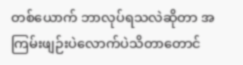တစ်ယောက် ဘာလုပ်ရသလဲဆိုတာ အကြမ်းဖျဉ်းပဲလောက်ပဲသိတာတောင်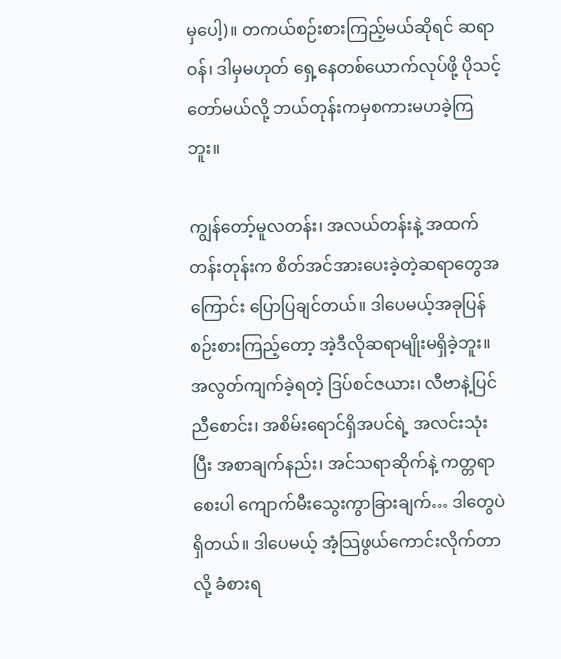မှပေါ့)။ တကယ်စဉ်းစားကြည့်မယ်ဆိုရင် ဆရာဝန်၊ ဒါမှမဟုတ် ရှေ့နေတစ်ယောက်လုပ်ဖို့ ပိုသင့်တော်မယ်လို့ ဘယ်တုန်းကမှစကားမဟခဲ့ကြဘူး။

ကျွန်တော့်မူလတန်း၊ အလယ်တန်းနဲ့ အထက်တန်းတုန်းက စိတ်အင်အားပေးခဲ့တဲ့ဆရာတွေအကြောင်း ပြောပြချင်တယ်။ ဒါပေမယ့်အခုပြန်စဉ်းစားကြည့်တော့ အဲ့ဒီလိုဆရာမျိုးမရှိခဲ့ဘူး။ အလွတ်ကျက်ခဲ့ရတဲ့ ဒြပ်စင်ဇယား၊ လီဗာနဲ့ပြင်ညီစောင်း၊ အစိမ်းရောင်ရှိအပင်ရဲ့ အလင်းသုံးပြီး အစာချက်နည်း၊ အင်သရာဆိုက်နဲ့ ကတ္တရာစေးပါ ကျောက်မီးသွေးကွာခြားချက်… ဒါတွေပဲရှိတယ်။ ဒါပေမယ့် အံ့သြဖွယ်ကောင်းလိုက်တာလို့ ခံစားရ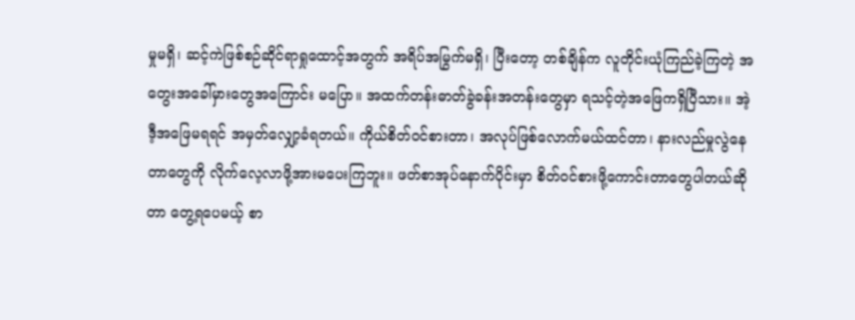မှုမရှိ၊ ဆင့်ကဲဖြစ်စဉ်ဆိုင်ရာရှုထောင့်အတွက် အရိပ်အမြွက်မရှိ၊ ပြီးတော့ တစ်ချိန်က လူတိုင်းယုံကြည်ခဲ့ကြတဲ့ အတွေးအခေါ်မှားတွေအကြောင်း မပြော။ အထက်တန်းဓာတ်ခွဲခန်းအတန်းတွေမှာ ရသင့်တဲ့အဖြေကရှိပြီသား။ အဲ့ဒီ့အဖြေမရရင် အမှတ်လျှော့ခံရတယ်။ ကိုယ်စိတ်ဝင်စားတာ၊ အလုပ်ဖြစ်လောက်မယ်ထင်တာ၊ နားလည်မှုလွဲနေတာတွေကို လိုက်လေ့လာဖို့အားမပေးကြဘူး။ ဖတ်စာအုပ်နောက်ပိုင်းမှာ စိတ်ဝင်စားဖို့ကောင်းတာတွေပါတယ်ဆိုတာ တွေ့ရပေမယ့် စာ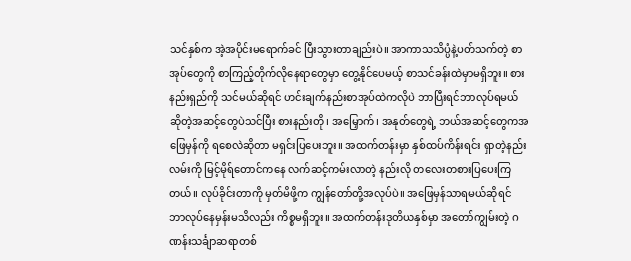သင်နှစ်က အဲ့အပိုင်းမရောက်ခင် ပြီးသွားတာချည်းပဲ။ အာကာသသိပ္ပံနဲ့ပတ်သက်တဲ့ စာအုပ်တွေကို စာကြည့်တိုက်လိုနေရာတွေမှာ တွေ့နိုင်ပေမယ့် စာသင်ခန်းထဲမှာမရှိဘူး။ စားနည်းရှည်ကို သင်မယ်ဆိုရင် ဟင်းချက်နည်းစာအုပ်ထဲကလိုပဲ ဘာပြီးရင်ဘာလုပ်ရမယ်ဆိုတဲ့အဆင့်တွေပဲသင်ပြီး စားနည်းတို၊ အမြှောက်၊ အနုတ်တွေရဲ့ ဘယ်အဆင့်တွေကအဖြေမှန်ကို ရစေလဲဆိုတာ မရှင်းပြပေးဘူး။ အထက်တန်းမှာ နှစ်ထပ်ကိန်းရင်း ရှာတဲ့နည်းလမ်းကို မြင့်မိုရ်တောင်ကနေ လက်ဆင့်ကမ်းလာတဲ့ နည်းလို တလေးတစားပြပေးကြတယ်။ လုပ်ခိုင်းတာကို မှတ်မိဖို့က ကျွန်တော်တို့အလုပ်ပဲ။ အဖြေမှန်သာရမယ်ဆိုရင် ဘာလုပ်နေမှန်းမသိလည်း ကိစ္စမရှိဘူး။ အထက်တန်းဒုတိယနှစ်မှာ အတော်ကျွမ်းတဲ့ ဂဏန်းသင်္ချာဆရာတစ်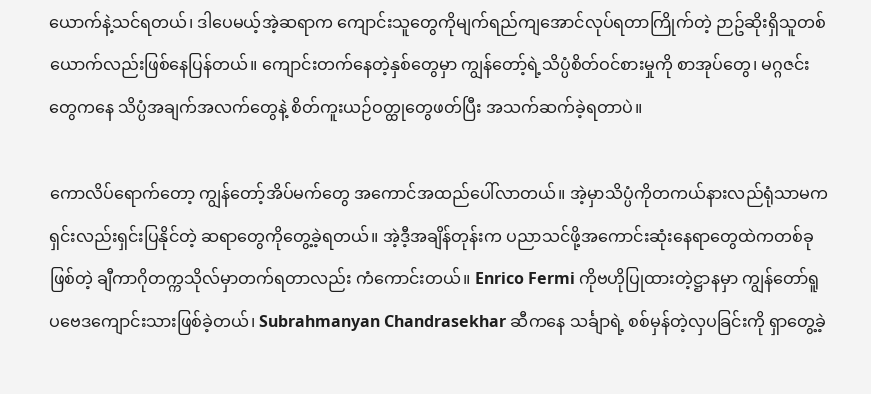ယောက်နဲ့သင်ရတယ်၊ ဒါပေမယ့်အဲ့ဆရာက ကျောင်းသူတွေကိုမျက်ရည်ကျအောင်လုပ်ရတာကြိုက်တဲ့ ဉာဥ်ဆိုးရှိသူတစ်ယောက်လည်းဖြစ်နေပြန်တယ်။ ကျောင်းတက်နေတဲ့နှစ်တွေမှာ ကျွန်တော့်ရဲ့သိပ္ပံစိတ်ဝင်စားမှုကို စာအုပ်တွေ၊ မဂ္ဂဇင်းတွေကနေ သိပ္ပံအချက်အလက်တွေနဲ့ စိတ်ကူးယဉ်ဝတ္ထုတွေဖတ်ပြီး အသက်ဆက်ခဲ့ရတာပဲ။

ကောလိပ်ရောက်တော့ ကျွန်တော့်အိပ်မက်တွေ အကောင်အထည်ပေါ်လာတယ်။ အဲ့မှာသိပ္ပံကိုတကယ်နားလည်ရုံသာမက ရှင်းလည်းရှင်းပြနိုင်တဲ့ ဆရာတွေကိုတွေ့ခဲ့ရတယ်။ အဲ့ဒီ့အချိန်တုန်းက ပညာသင်ဖို့အကောင်းဆုံးနေရာတွေထဲကတစ်ခုဖြစ်တဲ့ ချီကာဂိုတက္ကသိုလ်မှာတက်ရတာလည်း ကံကောင်းတယ်။ Enrico Fermi ကိုဗဟိုပြုထားတဲ့ဋ္ဌာနမှာ ကျွန်တော်ရူပဗေဒကျောင်းသားဖြစ်ခဲ့တယ်၊ Subrahmanyan Chandrasekhar ဆီကနေ သင်္ချာရဲ့ စစ်မှန်တဲ့လှပခြင်းကို ရှာတွေ့ခဲ့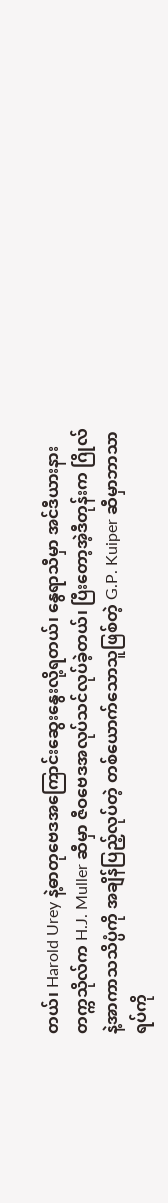တယ်၊ Harold Urey နဲ့ဓာတုဗေဒအကြောင်းဆွေးနွေးလို့ရတယ်၊ နွေရာသီမှာ အင်ဒီယားနားတက္ကသိုလ်က H.J. Muller ဆီမှာ ဇီဝဗေဒအလုပ်သင်လုပ်ခဲ့တယ်၊ ပြီးတော့အဲ့ဒီတုန်းက ဂြိုလ်နဲ့အာကာသသိပ္ပံကို အချိန်ပြည့်လုပ်တဲ့ တစ်ယောက်သောသူဖြစ်တဲ့ G.P. Kuiper ဆီမှာဘာသာရပ်ကို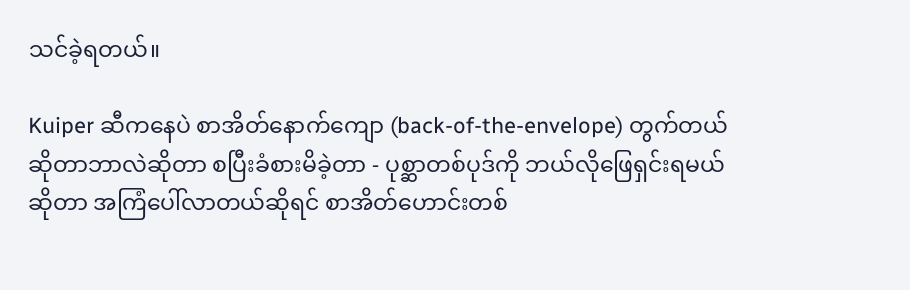သင်ခဲ့ရတယ်။

Kuiper ဆီကနေပဲ စာအိတ်နောက်ကျော (back-of-the-envelope) တွက်တယ်ဆိုတာဘာလဲဆိုတာ စပြီးခံစားမိခဲ့တာ - ပုစ္ဆာတစ်ပုဒ်ကို ဘယ်လိုဖြေရှင်းရမယ်ဆိုတာ အကြံပေါ်လာတယ်ဆိုရင် စာအိတ်ဟောင်းတစ်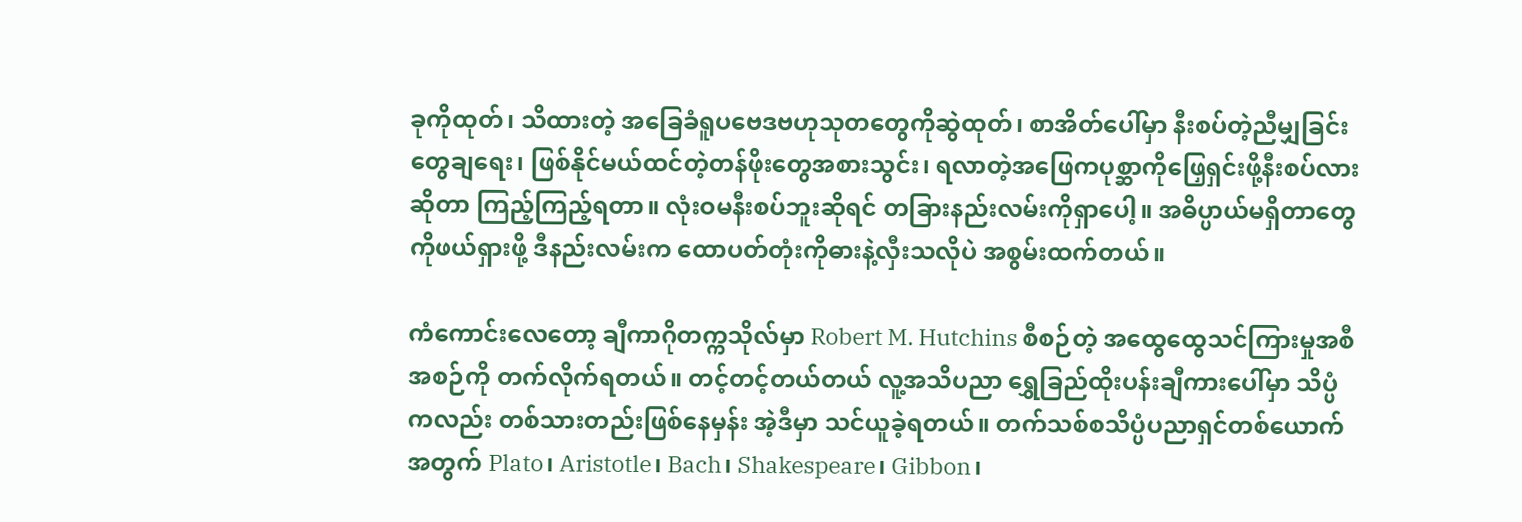ခုကိုထုတ်၊ သိထားတဲ့ အခြေခံရူပဗေဒဗဟုသုတတွေကိုဆွဲထုတ်၊ စာအိတ်ပေါ်မှာ နီးစပ်တဲ့ညီမျှခြင်းတွေချရေး၊ ဖြစ်နိုင်မယ်ထင်တဲ့တန်ဖိုးတွေအစားသွင်း၊ ရလာတဲ့အဖြေကပုစ္ဆာကိုဖြှေရှင်းဖို့နီးစပ်လားဆိုတာ ကြည့်ကြည့်ရတာ။ လုံးဝမနီးစပ်ဘူးဆိုရင် တခြားနည်းလမ်းကိုရှာပေါ့။ အဓိပ္ပာယ်မရှိတာတွေကိုဖယ်ရှားဖို့ ဒီနည်းလမ်းက ထောပတ်တုံးကိုဓားနဲ့လှီးသလိုပဲ အစွမ်းထက်တယ်။

ကံကောင်းလေတော့ ချီကာဂိုတက္ကသိုလ်မှာ Robert M. Hutchins စီစဉ်တဲ့ အထွေထွေသင်ကြားမှုအစီအစဉ်ကို တက်လိုက်ရတယ်။ တင့်တင့်တယ်တယ် လူ့အသိပညာ ရွှေခြည်ထိုးပန်းချီကားပေါ်မှာ သိပ္ပံကလည်း တစ်သားတည်းဖြစ်နေမှန်း အဲ့ဒီမှာ သင်ယူခဲ့ရတယ်။ တက်သစ်စသိပ္ပံပညာရှင်တစ်ယောက်အတွက် Plato၊ Aristotle၊ Bach၊ Shakespeare၊ Gibbon၊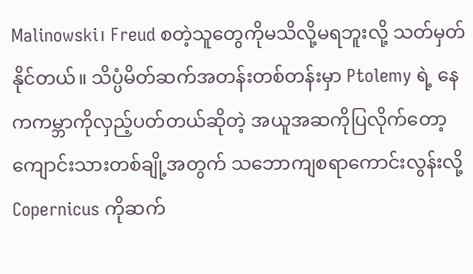Malinowski၊ Freud စတဲ့သူတွေကိုမသိလို့မရဘူးလို့ သတ်မှတ်နိုင်တယ်။ သိပ္ပံမိတ်ဆက်အတန်းတစ်တန်းမှာ Ptolemy ရဲ့ နေကကမ္ဘာကိုလှည့်ပတ်တယ်ဆိုတဲ့ အယူအဆကိုပြလိုက်တော့ ကျောင်းသားတစ်ချို့အတွက် သဘောကျစရာကောင်းလွန်းလို့ Copernicus ကိုဆက်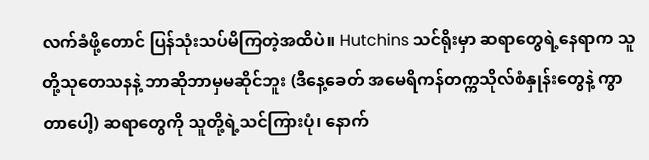လက်ခံဖို့တောင် ပြန်သုံးသပ်မိကြတဲ့အထိပဲ။ Hutchins သင်ရိုးမှာ ဆရာတွေရဲ့နေရာက သူတို့သုတေသနနဲ့ ဘာဆိုဘာမှမဆိုင်ဘူး (ဒီနေ့ခေတ် အမေရိကန်တက္ကသိုလ်စံနှုန်းတွေနဲ့ ကွာတာပေါ့) ဆရာတွေကို သူတို့ရဲ့သင်ကြားပုံ၊ နောက်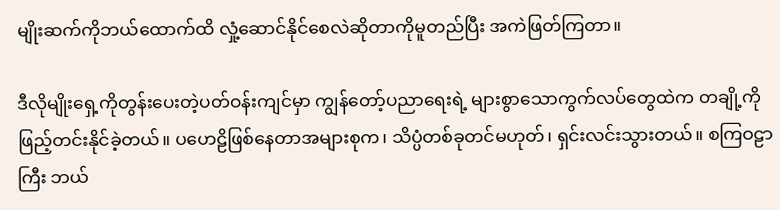မျိုးဆက်ကိုဘယ်ထောက်ထိ လှုံ့ဆောင်နိုင်စေလဲဆိုတာကိုမူတည်ပြီး အကဲဖြတ်ကြတာ။

ဒီလိုမျိုးရှေ့ကိုတွန်းပေးတဲ့ပတ်ဝန်းကျင်မှာ ကျွန်တော့်ပညာရေးရဲ့ များစွာသောကွက်လပ်တွေထဲက တချို့ကိုဖြည့်တင်းနိုင်ခဲ့တယ်။ ပဟေဠိဖြစ်နေတာအများစုက၊ သိပ္ပံတစ်ခုတင်မဟုတ်၊ ရှင်းလင်းသွားတယ်။ စကြဝဠာကြီး ဘယ်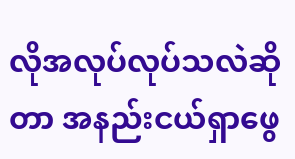လိုအလုပ်လုပ်သလဲဆိုတာ အနည်းငယ်ရှာဖွေ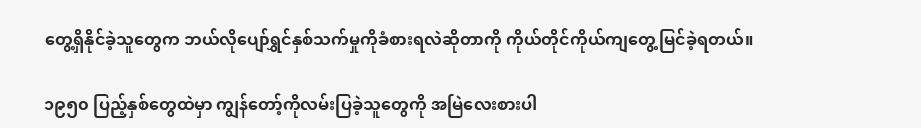တွေ့ရှိနိုင်ခဲ့သူတွေက ဘယ်လိုပျော်ရွှင်နှစ်သက်မှုကိုခံစားရလဲဆိုတာကို ကိုယ်တိုင်ကိုယ်ကျတွေ့မြင်ခဲ့ရတယ်။

၁၉၅၀ ပြည့်နှစ်တွေထဲမှာ ကျွန်တော့်ကိုလမ်းပြခဲ့သူတွေကို အမြဲလေးစားပါ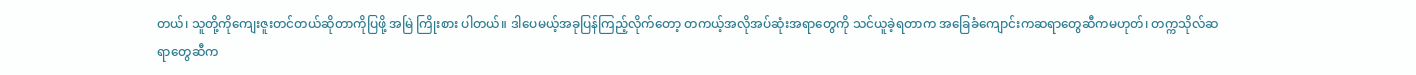တယ်၊ သူတို့ကိုကျေးဇူးတင်တယ်ဆိုတာကိုပြဖို့ အမြဲ ကြိုးစား ပါတယ်။ ဒါပေမယ့်အခုပြန်ကြည့်လိုက်တော့ တကယ့်အလိုအပ်ဆုံးအရာတွေကို သင်ယူခဲ့ရတာက အခြေခံကျောင်းကဆရာတွေဆီကမဟုတ်၊ တက္ကသိုလ်ဆရာတွေဆီက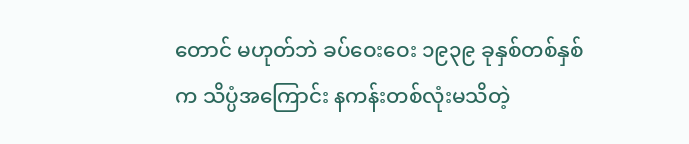တောင် မဟုတ်ဘဲ ခပ်ဝေးဝေး ၁၉၃၉ ခုနှစ်တစ်နှစ်က သိပ္ပံအကြောင်း နကန်းတစ်လုံးမသိတဲ့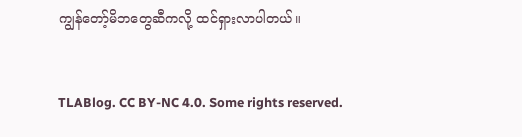ကျွန်တော့်မိဘတွေဆီကလို့ ထင်ရှားလာပါတယ်။


TLABlog. CC BY-NC 4.0. Some rights reserved.